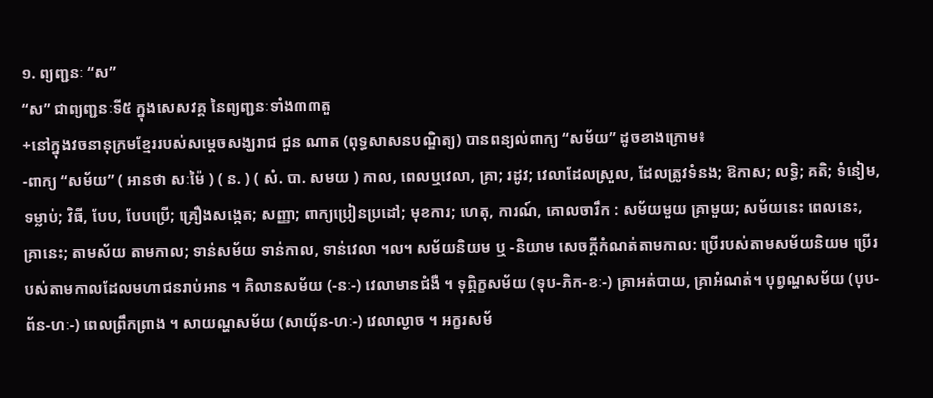១. ព្យញ្ជនៈ “ស”
“ស” ជាព្យញ្ជនៈទី៥ ក្នុងសេសវគ្គ នៃព្យញ្ជនៈទាំង៣៣តួ
+នៅក្នុងវចនានុក្រមខ្មែររបស់សម្តេចសង្ឃរាជ ជួន ណាត (ពុទ្ធសាសនបណ្ឌិត្យ) បានពន្យល់ពាក្យ “សម័យ” ដូចខាងក្រោម៖
-ពាក្យ “សម័យ” ( អានថា សៈម៉ៃ ) ( ន. ) ( សំ. បា. សមយ ) កាល, ពេលឬវេលា, គ្រា; រដូវ; វេលាដែលស្រួល, ដែលត្រូវទំនង; ឱកាស; លទ្ធិ; គតិ; ទំនៀម, ទម្លាប់; វិធី, បែប, បែបប្រើ; គ្រឿងសង្កេត; សញ្ញា; ពាក្យប្រៀនប្រដៅ; មុខការ; ហេតុ, ការណ៍, គោលចារឹក : សម័យមួយ គ្រាមួយ; សម័យនេះ ពេលនេះ, គ្រានេះ; តាមស័យ តាមកាល; ទាន់សម័យ ទាន់កាល, ទាន់វេលា ។ល។ សម័យនិយម ឬ -និយាម សេចក្ដីកំណត់តាមកាល: ប្រើរបស់តាមសម័យនិយម ប្រើរបស់តាមកាលដែលមហាជនរាប់អាន ។ គិលានសម័យ (-នៈ-) វេលាមានជំងឺ ។ ទុព្ភិក្ខសម័យ (ទុប-ភិក-ខៈ-) គ្រាអត់បាយ, គ្រាអំណត់។ បុព្វណ្ហសម័យ (បុប-ព័ន-ហៈ-) ពេលព្រឹកព្រាង ។ សាយណ្ហសម័យ (សាយុ័ន-ហៈ-) វេលាល្ងាច ។ អក្ខរសម័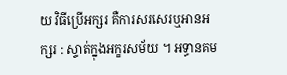យ វិធីប្រើអក្សរ គឺការសរសេរឬអានអក្សរ : ស្ទាត់ក្នុងអក្ខរសម័យ ។ អទ្ធានគម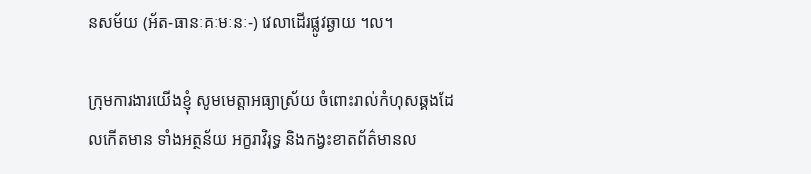នសម័យ (អ័ត-ធានៈគៈមៈនៈ-) វេលាដើរផ្លូវឆ្ងាយ ។ល។

ក្រុមការងារយើងខ្ញុំ សូមមេត្តាអធ្យាស្រ័យ ចំពោះរាល់កំហុសឆ្គងដែលកើតមាន ទាំងអត្ថន័យ អក្ខរាវិរុទ្ធ និងកង្វះខាតព័ត៌មានល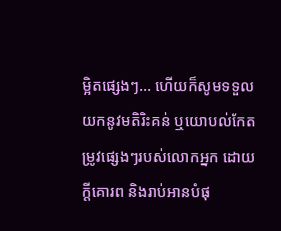ម្អិតផ្សេងៗ… ហើយក៏សូមទទួលយកនូវមតិរិះគន់ ឬយោបល់កែតម្រូវផ្សេងៗរបស់លោកអ្នក ដោយក្តីគោរព និងរាប់អានបំផុ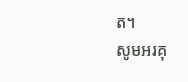ត។
សូមអរគុ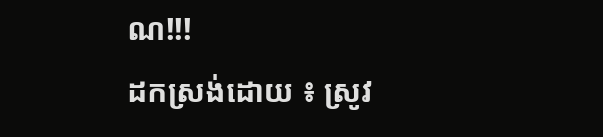ណ!!!
ដកស្រង់ដោយ ៖ ស្រូវ